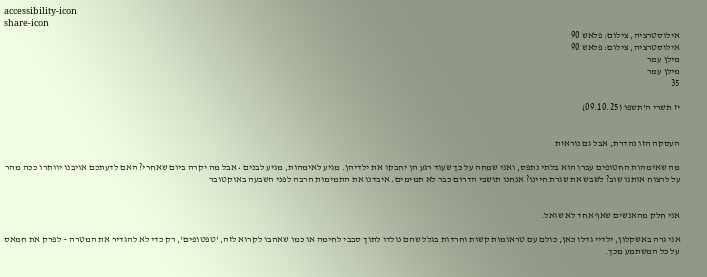accessibility-icon
share-icon
אילוסטרציה, צילום: פלאש 90
אילוסטרציה, צילום: פלאש 90
מילן עמר
מילן עמר
35

יז תשרי ה'תשפו (09.10.25)


העסקה הזו נהדרת, אבל גם נוראית

מה שאימהות החטופים עברו הוא בלתי נתפס, ואני שמחה על כך שעוד רגע הן יחבקו את ילדיהן. מגיע לאימהות, מגיע לבנים • אבל מה יקרה ביום שאחרי? האם לדעתכם אויבנו יוותרו ככה מהר על לרצוח אותנו שוב? לשבש את שגרת חיינו? אנחנו תושבי הדרום כבר לא תמימים. איבדנו את התמימות הרבה לפני השבעה באוקטובר


אני חלק מהאנשים שאף אחד לא שואל.

אני גרה באשקלון, ילדיי גדלו כאן, כולם עם טראומות קשות וחרדות בגלל שהם נולדו לתוך סבבי לחימה או כמו שאהבו לקרוא לזה, 'טפטופים', רק כדי לא להגדיר את המטרה – לפרק את חמאס על כל המשתמע מכך.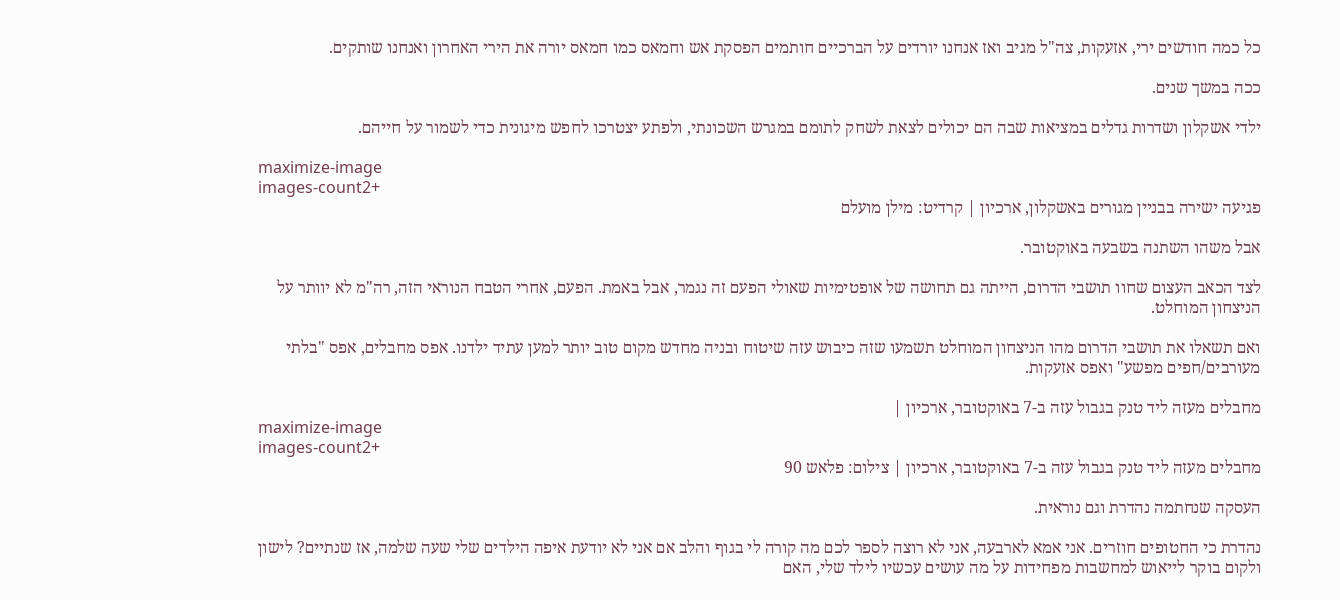כל כמה חודשים ירי, אזעקות, צה"ל מגיב ואז אנחנו יורדים על הברכיים חותמים הפסקת אש וחמאס כמו חמאס יורה את הירי האחרון ואנחנו שותקים.

ככה במשך שנים.

ילדי אשקלון ושדרות גדלים במציאות שבה הם יכולים לצאת לשחק לתומם במגרש השכונתי, ולפתע יצטרכו לחפש מיגונית כדי לשמור על חייהם.

maximize-image
images-count2+
פגיעה ישירה בבניין מגורים באשקלון, ארכיון | קרדיט: מילן מועלם

אבל משהו השתנה בשבעה באוקטובר.

לצד הכאב העצום שחוו תושבי הדרום, הייתה גם תחושה של אופטימיות שאולי הפעם זה נגמר, אבל באמת. הפעם, אחרי הטבח הנוראי הזה, רה"מ לא יוותר על הניצחון המוחלט.

ואם תשאלו את תושבי הדרום מהו הניצחון המוחלט תשמעו שזה כיבוש עזה שיטוח ובניה מחדש מקום טוב יותר למען עתיד ילדנו. אפס מחבלים, אפס "בלתי מעורבים/חפים מפשע" ואפס אזעקות.

מחבלים מעזה ליד טנק בגבול עזה ב-7 באוקטובר, ארכיון |
maximize-image
images-count2+
מחבלים מעזה ליד טנק בגבול עזה ב-7 באוקטובר, ארכיון | צילום: פלאש 90

העסקה שנחתמה נהדרת וגם נוראית.

נהדרת כי החטופים חוזרים. אני אמא לארבעה, אני לא רוצה לספר לכם מה קורה לי בגוף והלב אם אני לא יודעת איפה הילדים שלי שעה שלמה, אז שנתיים? לישון ולקום בוקר לייאוש למחשבות מפחידות על מה עושים עכשיו לילד שלי, האם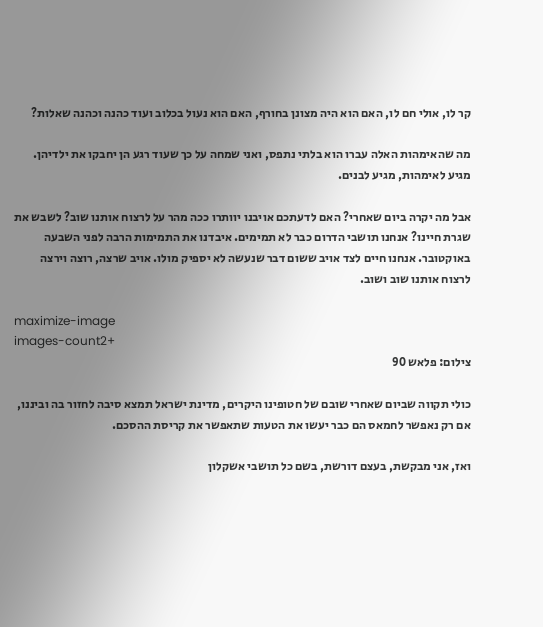קר לו, אולי חם לו, האם הוא היה מצונן בחורף, האם הוא נעול בכלוב ועוד כהנה וכהנה שאלות?

מה שהאימהות האלה עברו הוא בלתי נתפס, ואני שמחה על כך שעוד רגע הן יחבקו את ילדיהן. מגיע לאימהות, מגיע לבנים.

אבל מה יקרה ביום שאחרי? האם לדעתכם אויבנו יוותרו ככה מהר על לרצוח אותנו שוב? לשבש את שגרת חיינו? אנחנו תושבי הדרום כבר לא תמימים. איבדנו את התמימות הרבה לפני השבעה באוקטובר. אנחנו חיים לצד אויב ששום דבר שנעשה לא יספיק מולו. אויב שרצה, רוצה וירצה לרצוח אותנו שוב ושוב.

maximize-image
images-count2+
צילום: פלאש 90

כולי תקווה שביום שאחרי שובם של חטופינו היקרים, מדינת ישראל תמצא סיבה לחזור בה וביננו, אם רק נאפשר לחמאס הם כבר יעשו את הטעות שתאפשר את קריסת ההסכם.

ואז, אני מבקשת, בעצם דורשת, בשם כל תושבי אשקלון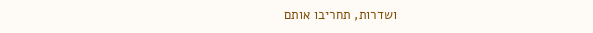ושדרות, תחריבו אותם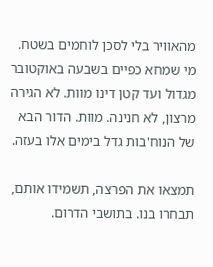מהאוויר בלי לסכן לוחמים בשטח. מי שמחא כפיים בשבעה באוקטובר מגדול ועד קטן דינו מוות. לא הגירה מרצון, לא חנינה. מוות. הדור הבא של הנוח'בות גדל בימים אלו בעזה.

תמצאו את הפרצה, תשמידו אותם, תבחרו בנו. בתושבי הדרום.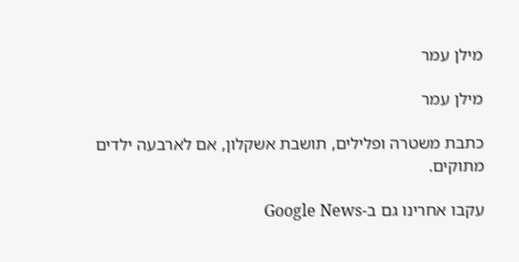מילן עמר

מילן עמר

כתבת משטרה ופלילים, תושבת אשקלון, אם לארבעה ילדים מתוקים.

עקבו אחרינו גם ב-Google News